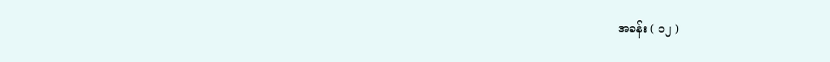အခန်း ( ၁၂ )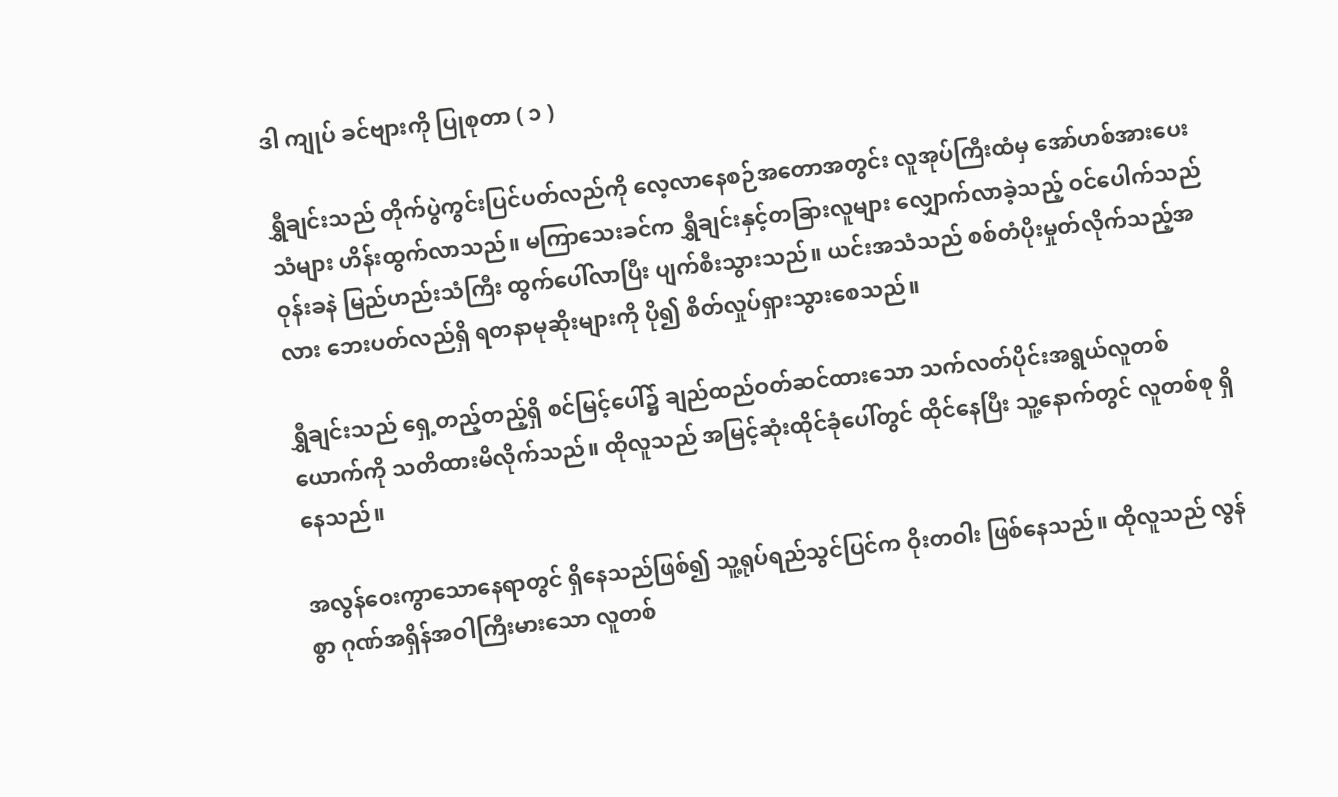ဒါ ကျုပ် ခင်ဗျားကို ပြုစုတာ ( ၁ )

ရွှီချင်းသည် တိုက်ပွဲကွင်းပြင်ပတ်လည်ကို လေ့လာနေစဉ်အတောအတွင်း လူအုပ်ကြီးထံမှ အော်ဟစ်အားပေးသံများ ဟိန်းထွက်လာသည်။ မကြာသေးခင်က ရွှီချင်းနှင့်တခြားလူများ လျှောက်လာခဲ့သည့် ဝင်ပေါက်သည် ဝုန်းခနဲ မြည်ဟည်းသံကြီး ထွက်ပေါ်လာပြီး ပျက်စီးသွားသည်။ ယင်းအသံသည် စစ်တံပိုးမှုတ်လိုက်သည့်အလား ဘေးပတ်လည်ရှိ ရတနာမုဆိုးများကို ပို၍ စိတ်လှုပ်ရှားသွားစေသည်။

ရွှီချင်းသည် ရှေ့တည့်တည့်ရှိ စင်မြင့်ပေါ်၌ ချည်ထည်ဝတ်ဆင်ထားသော သက်လတ်ပိုင်းအရွယ်လူတစ်ယောက်ကို သတိထားမိလိုက်သည်။ ထိုလူသည် အမြင့်ဆုံးထိုင်ခုံပေါ်တွင် ထိုင်နေပြီး သူ့နောက်တွင် လူတစ်စု ရှိနေသည်။

အလွန်ဝေးကွာသောနေရာတွင် ရှိနေသည်ဖြစ်၍ သူ့ရုပ်ရည်သွင်ပြင်က ဝိုးတဝါး ဖြစ်နေသည်။ ထိုလူသည် လွန်စွာ ဂုဏ်အရှိန်အဝါကြီးမားသော လူတစ်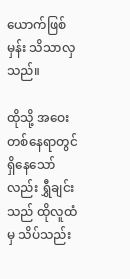ယောက်ဖြစ်မှန်း သိသာလှသည်။

ထိုသို့ အဝေးတစ်နေရာတွင် ရှိနေသော်လည်း ရွှီချင်းသည် ထိုလူထံမှ သိပ်သည်း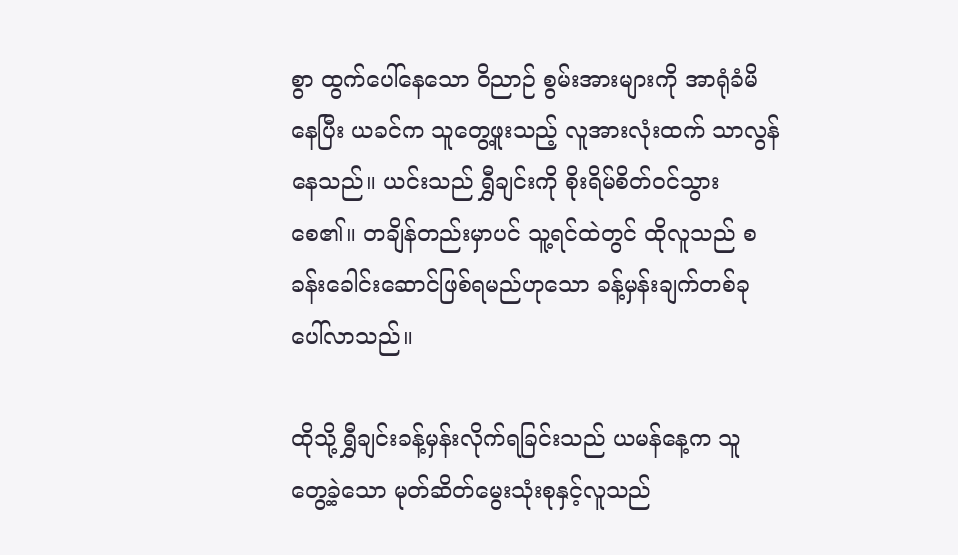စွာ ထွက်ပေါ်နေသော ဝိညာဉ် စွမ်းအားများကို အာရုံခံမိနေပြီး ယခင်က သူတွေ့ဖူးသည့် လူအားလုံးထက် သာလွန်နေသည်။ ယင်းသည် ရွှီချင်းကို စိုးရိမ်စိတ်ဝင်သွားစေ၏။ တချိန်တည်းမှာပင် သူ့ရင်ထဲတွင် ထိုလူသည် စခန်းခေါင်းဆောင်ဖြစ်ရမည်ဟုသော ခန့်မှန်းချက်တစ်ခု ပေါ်လာသည်။

ထိုသို့ ရွှီချင်းခန့်မှန်းလိုက်ရခြင်းသည် ယမန်နေ့က သူ တွေ့ခဲ့သော မုတ်ဆိတ်မွေးသုံးစုနှင့်လူသည်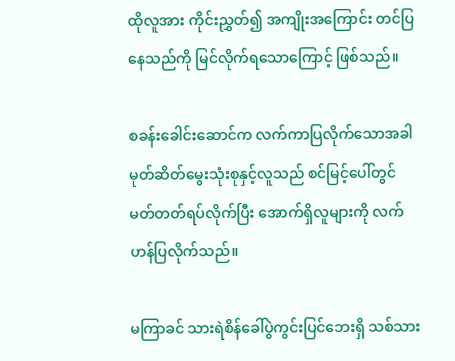ထိုလူအား ကိုင်းညွှတ်၍ အကျိုးအကြောင်း တင်ပြနေသည်ကို မြင်လိုက်ရသောကြောင့် ဖြစ်သည်။

စခန်းခေါင်းဆောင်က လက်ကာပြလိုက်သောအခါ မုတ်ဆိတ်မွေးသုံးစုနှင့်လူသည် စင်မြင့်ပေါ်တွင် မတ်တတ်ရပ်လိုက်ပြီး အောက်ရှိလူများကို လက်ဟန်ပြလိုက်သည်။

မကြာခင် သားရဲစိန်ခေါ်ပွဲကွင်းပြင်ဘေးရှိ သစ်သား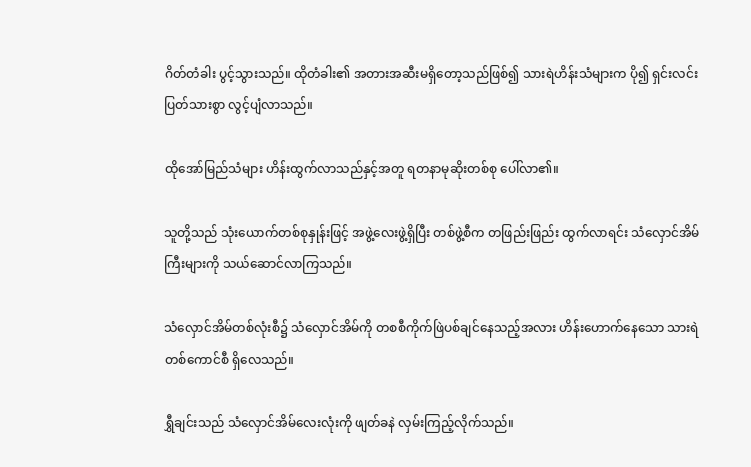ဂိတ်တံခါး ပွင့်သွားသည်။ ထိုတံခါး၏ အတားအဆီးမရှိတော့သည်ဖြစ်၍ သားရဲဟိန်းသံများက ပို၍ ရှင်းလင်းပြတ်သားစွာ လွင့်ပျံလာသည်။

ထိုအော်မြည်သံများ ဟိန်းထွက်လာသည်နှင့်အတူ ရတနာမုဆိုးတစ်စု ပေါ်လာ၏။

သူတို့သည် သုံးယောက်တစ်စုနှုန်းဖြင့် အဖွဲ့လေးဖွဲ့ရှိပြီး တစ်ဖွဲ့စီက တဖြည်းဖြည်း ထွက်လာရင်း သံလှောင်အိမ်ကြီးများကို သယ်ဆောင်လာကြသည်။

သံလှောင်အိမ်တစ်လုံးစီ၌ သံလှောင်အိမ်ကို တစစီကိုက်ဖြဲပစ်ချင်နေသည့်အလား ဟိန်းဟောက်နေသော သားရဲတစ်ကောင်စီ ရှိလေသည်။

ရွှီချင်းသည် သံလှောင်အိမ်လေးလုံးကို ဖျတ်ခနဲ လှမ်းကြည့်လိုက်သည်။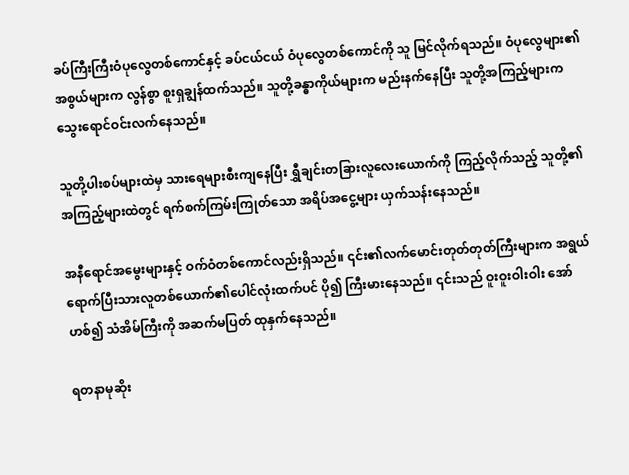ခပ်ကြီးကြီးဝံပုလွေတစ်ကောင်နှင့် ခပ်ငယ်ငယ် ဝံပုလွေတစ်ကောင်ကို သူ မြင်လိုက်ရသည်။ ဝံပုလွေများ၏အစွယ်များက လွန်စွာ စူးရှချွန်ထက်သည်။ သူတို့ခန္ဓာကိုယ်များက မည်းနက်နေပြီး သူတို့အကြည့်များက သွေးရောင်ဝင်းလက်နေသည်။

သူတို့ပါးစပ်များထဲမှ သားရေများစီးကျနေပြီး ရွှီချင်းတခြားလူလေးယောက်ကို ကြည့်လိုက်သည့် သူတို့၏အကြည့်များထဲတွင် ရက်စက်ကြမ်းကြုတ်သော အရိပ်အငွေ့များ ယှက်သန်းနေသည်။

အနီရောင်အမွေးများနှင့် ဝက်ဝံတစ်ကောင်လည်းရှိသည်။ ၎င်း၏လက်မောင်းတုတ်တုတ်ကြီးများက အရွယ်ရောက်ပြီးသားလူတစ်ယောက်၏ပေါင်လုံးထက်ပင် ပို၍ ကြီးမားနေသည်။ ၎င်းသည် ဝူးဝူးဝါးဝါး အော်ဟစ်၍ သံအိမ်ကြီးကို အဆက်မပြတ် ထုနှက်နေသည်။

ရတနာမုဆိုး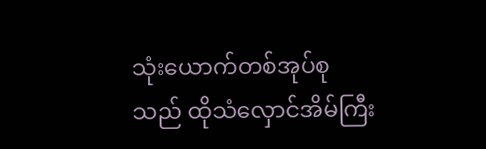သုံးယောက်တစ်အုပ်စုသည် ထိုသံလှောင်အိမ်ကြီး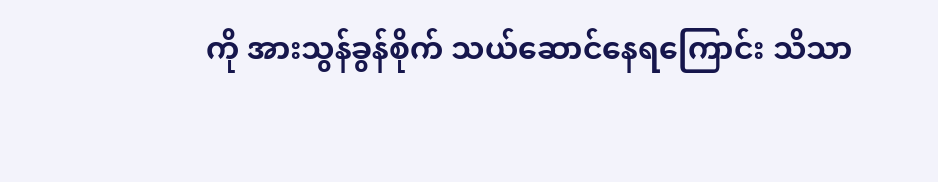ကို အားသွန်ခွန်စိုက် သယ်ဆောင်နေရကြောင်း သိသာ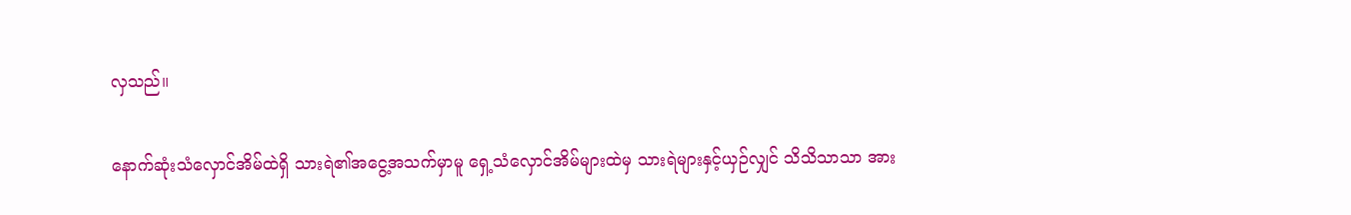လှသည်။

နောက်ဆုံးသံလှောင်အိမ်ထဲရှိ သားရဲ၏အငွေ့အသက်မှာမူ ရှေ့သံလှောင်အိမ်များထဲမှ သားရဲများနှင့်ယှဉ်လျှင် သိသိသာသာ အား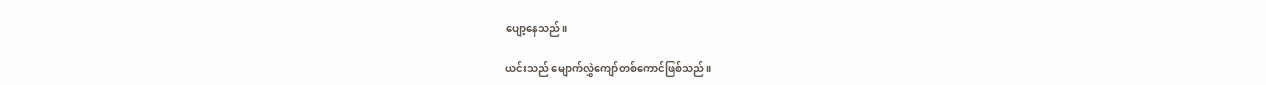ပျော့နေသည်။

ယင်းသည် မျောက်လွှဲကျော်တစ်ကောင်ဖြစ်သည်။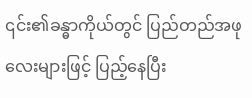၎င်း၏ခန္ဓာကိုယ်တွင် ပြည်တည်အဖုလေးများဖြင့် ပြည့်နေပြီး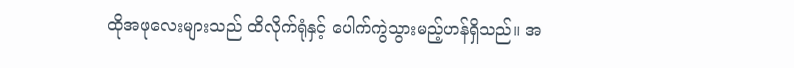ထိုအဖုလေးများသည် ထိလိုက်ရုံနှင့် ပေါက်ကွဲသွားမည့်ဟန်ရှိသည်။ အ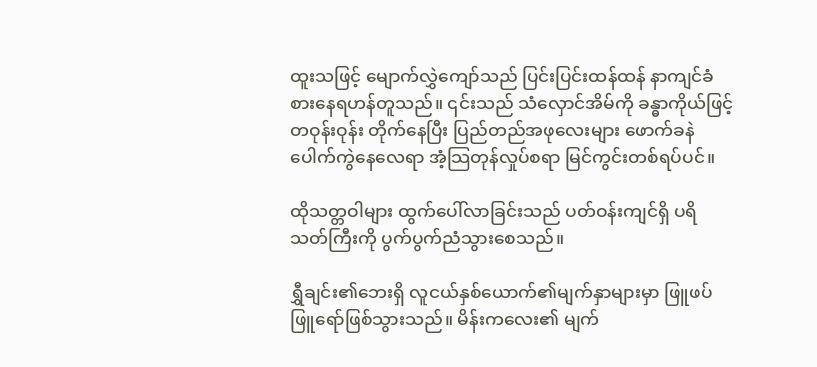ထူးသဖြင့် မျောက်လွှဲကျော်သည် ပြင်းပြင်းထန်ထန် နာကျင်ခံစားနေရဟန်တူသည်။ ၎င်းသည် သံလှောင်အိမ်ကို ခန္ဓာကိုယ်ဖြင့် တဝုန်းဝုန်း တိုက်နေပြီး ပြည်တည်အဖုလေးများ ဖောက်ခနဲ ပေါက်ကွဲနေလေရာ အံ့သြတုန်လှုပ်စရာ မြင်ကွင်းတစ်ရပ်ပင်။

ထိုသတ္တဝါများ ထွက်ပေါ်လာခြင်းသည် ပတ်ဝန်းကျင်ရှိ ပရိသတ်ကြီးကို ပွက်ပွက်ညံသွားစေသည်။

ရွှီချင်း၏ဘေးရှိ လူငယ်နှစ်ယောက်၏မျက်နှာများမှာ ဖြူဖပ်ဖြူရော်ဖြစ်သွားသည်။ မိန်းကလေး၏ မျက်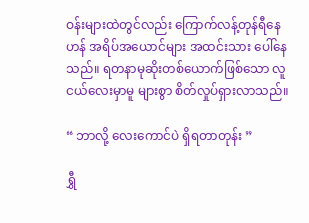ဝန်းများထဲတွင်လည်း ကြောက်လန့်တုန်ရီနေဟန် အရိပ်အယောင်များ အထင်းသား ပေါ်နေသည်။ ရတနာမုဆိုးတစ်ယောက်ဖြစ်သော လူငယ်လေးမှာမူ များစွာ စိတ်လှုပ်ရှားလာသည်။

“ ဘာလို့ လေးကောင်ပဲ ရှိရတာတုန်း ”

ရွှီ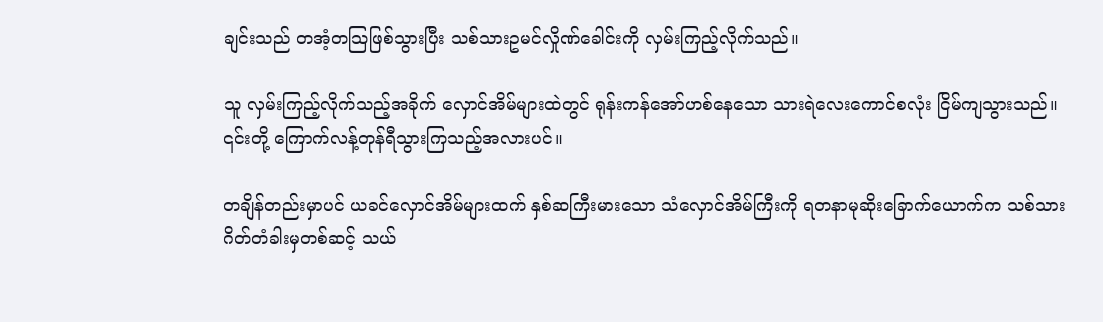ချင်းသည် တအံ့တသြဖြစ်သွားပြီး သစ်သားဥမင်လှိုဏ်ခေါင်းကို လှမ်းကြည့်လိုက်သည်။

သူ လှမ်းကြည့်လိုက်သည့်အခိုက် လှောင်အိမ်များထဲတွင် ရုန်းကန်အော်ဟစ်နေသော သားရဲလေးကောင်စလုံး ငြိမ်ကျသွားသည်။ ၎င်းတို့ ကြောက်လန့်တုန်ရီသွားကြသည့်အလားပင်။

တချိန်တည်းမှာပင် ယခင်လှောင်အိမ်များထက် နှစ်ဆကြီးမားသော သံလှောင်အိမ်ကြီးကို ရတနာမုဆိုးခြောက်ယောက်က သစ်သားဂိတ်တံခါးမှတစ်ဆင့် သယ်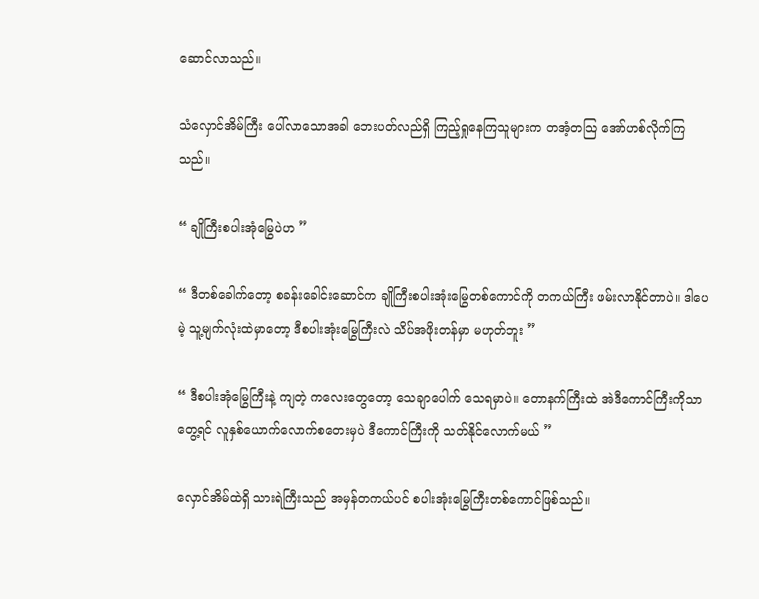ဆောင်လာသည်။

သံလှောင်အိမ်ကြီး ပေါ်လာသောအခါ ဘေးပတ်လည်ရှိ ကြည့်ရှုနေကြသူများက တအံ့တသြ အော်ဟစ်လိုက်ကြသည်။

“ ချိုကြီးစပါးအုံမြွေပဲဟ ”

“ ဒီတစ်ခေါက်တော့ စခန်းခေါင်းဆောင်က ချိုကြီးစပါးအုံးမြွေတစ်ကောင်ကို တကယ်ကြီး ဖမ်းလာနိုင်တာပဲ။ ဒါပေမဲ့ သူ့မျက်လုံးထဲမှာတော့ ဒီစပါးအုံးမြွေကြီးလဲ သိပ်အဖိုးတန်မှာ မဟုတ်ဘူး ”

“ ဒီစပါးအုံမြွေကြီးနဲ့ ကျတဲ့ ကလေးတွေတော့ သေချာပေါက် သေရမှာပဲ။ တောနက်ကြီးထဲ အဲဒီကောင်ကြီးကိုသာ တွေ့ရင် လူနှစ်ယောက်လောက်စတေးမှပဲ ဒီကောင်ကြီးကို သတ်နိုင်လောက်မယ် ”

လှောင်အိမ်ထဲရှိ သားရဲကြီးသည် အမှန်တကယ်ပင် စပါးအုံးမြွေကြီးတစ်ကောင်ဖြစ်သည်။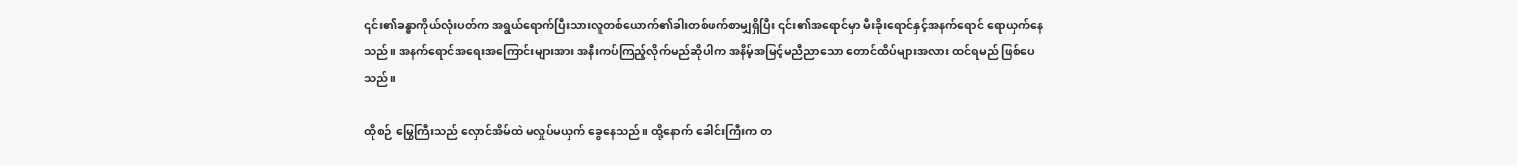၎င်း၏ခန္ဓာကိုယ်လုံးပတ်က အရွယ်ရောက်ပြီးသားလူတစ်ယောက်၏ခါးတစ်ဖက်စာမျှရှိပြီး ၎င်း၏အရောင်မှာ မီးခိုးရောင်နှင့်အနက်ရောင် ရောယှက်နေသည်။ အနက်ရောင်အရေးအကြောင်းများအား အနီးကပ်ကြည့်လိုက်မည်ဆိုပါက အနိမ့်အမြင့်မညီညာသော တောင်ထိပ်များအလား ထင်ရမည် ဖြစ်ပေသည်။

ထိုစဉ် မြွေကြီးသည် လှောင်အိမ်ထဲ မလှုပ်မယှက် ခွေနေသည်။ ထို့နောက် ခေါင်းကြီးက တ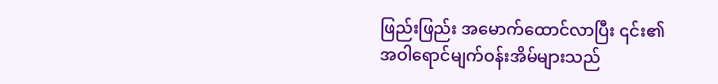ဖြည်းဖြည်း အမောက်ထောင်လာပြီး ၎င်း၏အဝါရောင်မျက်ဝန်းအိမ်များသည်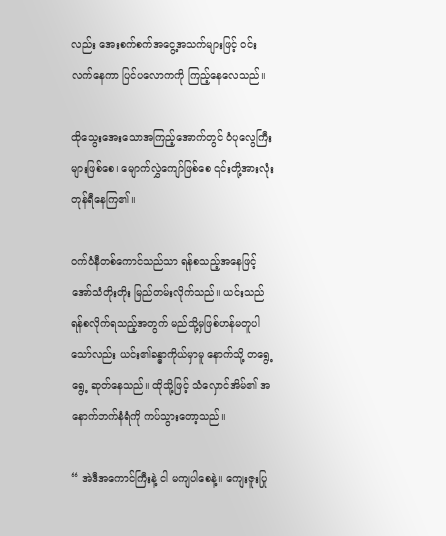လည်း အေးစက်စက်အငွေ့အသက်များဖြင့် ဝင်းလက်နေကာ ပြင်ပလောကကို ကြည့်နေလေသည်။

ထိုသွေးအေးသောအကြည့်အောက်တွင် ဝံပုလွေကြီးများဖြစ်စေ၊ မျောက်လွှဲကျော်ဖြစ်စေ ၎င်းတို့အားလုံး တုန်ရီနေကြ၏။

ဝက်ဝံနီတစ်ကောင်သည်သာ ရန်စသည့်အနေဖြင့် အော်သံတိုးတိုး မြည်တမ်းလိုက်သည်။ ယင်းသည် ရန်စလိုက်ရသည့်အတွက် မည်သို့မှဖြစ်ဟန်မတူပါသော်လည်း ယင်း၏ခန္ဓာကိုယ်မှာမူ နောက်သို့ တရွေ့ရွေ့ ဆုတ်နေသည်။ ထိုသို့ဖြင့် သံလှောင်အိမ်၏ အနောက်ဘက်နံရံကို ကပ်သွားတော့သည်။

“ အဲဒီအကောင်ကြီးနဲ့ ငါ မကျပါစေနဲ့။ ကျေးဇူးပြု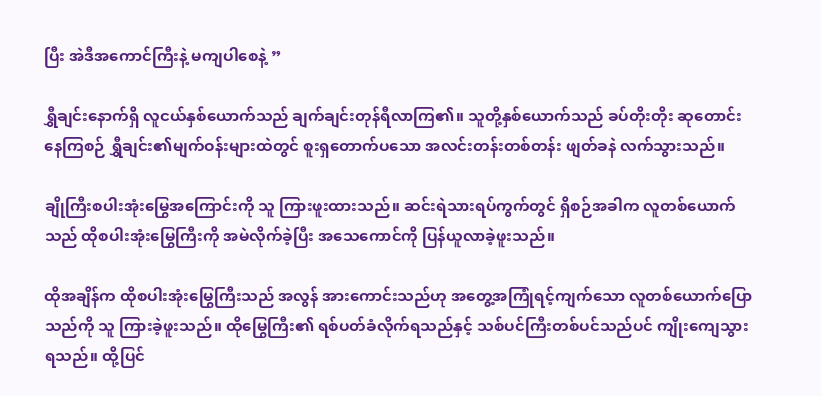ပြီး အဲဒီအကောင်ကြီးနဲ့ မကျပါစေနဲ့ ”

ရွှီချင်းနောက်ရှိ လူငယ်နှစ်ယောက်သည် ချက်ချင်းတုန်ရီလာကြ၏။ သူတို့နှစ်ယောက်သည် ခပ်တိုးတိုး ဆုတောင်းနေကြစဉ် ရွှီချင်း၏မျက်ဝန်းများထဲတွင် စူးရှတောက်ပသော အလင်းတန်းတစ်တန်း ဖျတ်ခနဲ လက်သွားသည်။

ချိုကြီးစပါးအုံးမြွေအကြောင်းကို သူ ကြားဖူးထားသည်။ ဆင်းရဲသားရပ်ကွက်တွင် ရှိစဉ်အခါက လူတစ်ယောက်သည် ထိုစပါးအုံးမြွေကြီးကို အမဲလိုက်ခဲ့ပြီး အသေကောင်ကို ပြန်ယူလာခဲ့ဖူးသည်။

ထိုအချိန်က ထိုစပါးအုံးမြွေကြီးသည် အလွန် အားကောင်းသည်ဟု အတွေ့အကြုံရင့်ကျက်သော လူတစ်ယောက်ပြောသည်ကို သူ ကြားခဲ့ဖူးသည်။ ထိုမြွေကြီး၏ ရစ်ပတ်ခံလိုက်ရသည်နှင့် သစ်ပင်ကြီးတစ်ပင်သည်ပင် ကျိုးကျေသွားရသည်။ ထို့ပြင်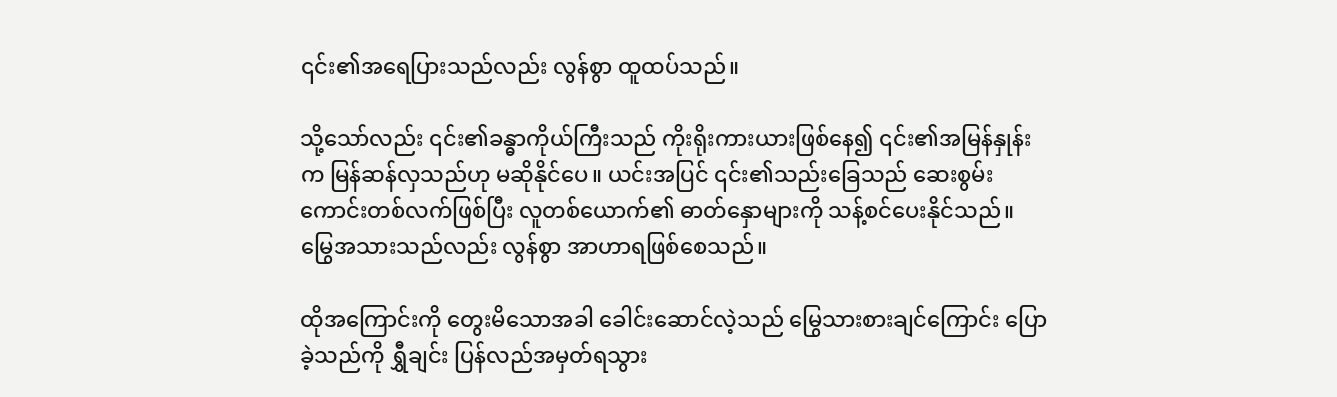၎င်း၏အရေပြားသည်လည်း လွန်စွာ ထူထပ်သည်။

သို့သော်လည်း ၎င်း၏ခန္ဓာကိုယ်ကြီးသည် ကိုးရိုးကားယားဖြစ်နေ၍ ၎င်း၏အမြန်နှုန်းက မြန်ဆန်လှသည်ဟု မဆိုနိုင်ပေ။ ယင်းအပြင် ၎င်း၏သည်းခြေသည် ဆေးစွမ်းကောင်းတစ်လက်ဖြစ်ပြီး လူတစ်ယောက်၏ ဓာတ်နှောများကို သန့်စင်ပေးနိုင်သည်။ မြွေအသားသည်လည်း လွန်စွာ အာဟာရဖြစ်စေသည်။

ထိုအကြောင်းကို တွေးမိသောအခါ ခေါင်းဆောင်လဲ့သည် မြွေသားစားချင်ကြောင်း ပြောခဲ့သည်ကို ရွှီချင်း ပြန်လည်အမှတ်ရသွား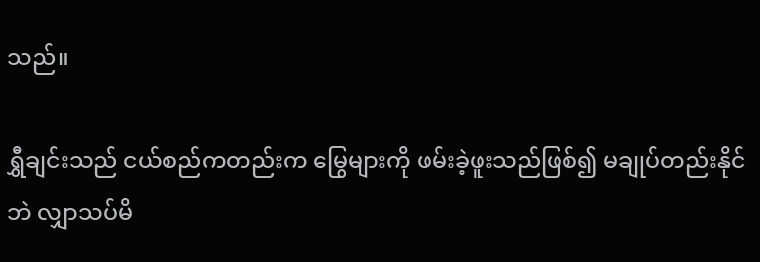သည်။

ရွှီချင်းသည် ငယ်စည်ကတည်းက မြွေများကို ဖမ်းခဲ့ဖူးသည်ဖြစ်၍ မချုပ်တည်းနိုင်ဘဲ လျှာသပ်မိ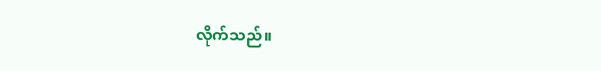လိုက်သည်။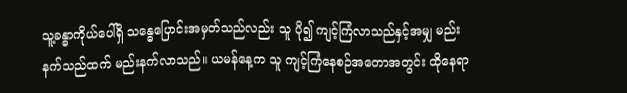သူ့ခန္ဓာကိုယ်ပေါ်ရှိ သန္ဓေပြောင်းအမှတ်သည်လည်း သူ ပို၍ ကျင့်ကြံလာသည်နှင့်အမျှ မည်းနက်သည်ထက် မည်းနက်လာသည်။ ယမန်နေ့က သူ ကျင့်ကြံနေစဉ်အတောအတွင်း ထိုနေရာ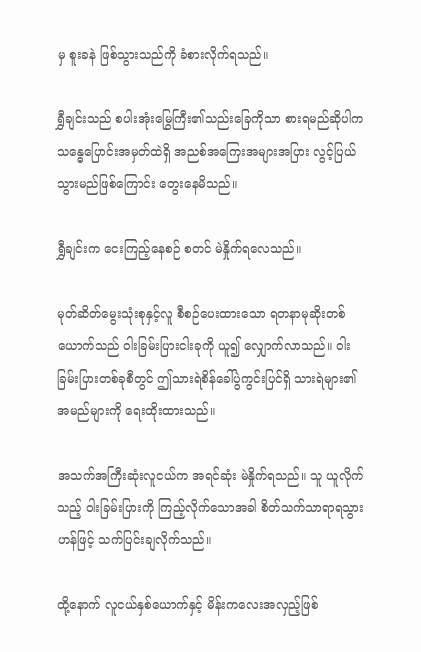မှ စူးခနဲ ဖြစ်သွားသည်ကို ခံစားလိုက်ရသည်။

ရွှီချင်းသည် စပါးအုံးမြွေကြီး၏သည်းခြေကိုသာ စားရမည်ဆိုပါက သန္ဓေပြောင်းအမှတ်ထဲရှိ အညစ်အကြေးအများအပြား လွင့်ပြယ်သွားမည်ဖြစ်ကြောင်း တွေးနေမိသည်။

ရွှီချင်းက ငေးကြည့်နေစဉ် စတင် မဲနှိုက်ရလေသည်။

မုတ်ဆိတ်မွေးသုံးစုနှင့်လူ စီစဉ်ပေးထားသော ရတနာမုဆိုးတစ်ယောက်သည် ဝါးခြမ်းပြားငါးခုကို ယူ၍ လျှောက်လာသည်။ ဝါးခြမ်းပြားတစ်ခုစီတွင် ဤသားရဲစိန်ခေါ်ပွဲကွင်းပြင်ရှိ သားရဲများ၏အမည်များကို ရေးထိုးထားသည်။

အသက်အကြီးဆုံးလူငယ်က အရင်ဆုံး မဲနှိုက်ရသည်။ သူ ယူလိုက်သည့် ဝါးခြမ်းပြားကို ကြည့်လိုက်သောအခါ စိတ်သက်သာရာရသွားဟန်ဖြင့် သက်ပြင်းချလိုက်သည်။

ထို့နောက် လူငယ်နှစ်ယောက်နှင့် မိန်းကလေးအလှည့်ဖြစ်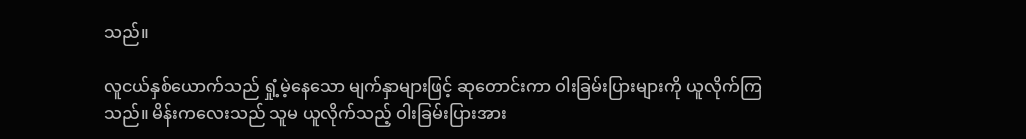သည်။

လူငယ်နှစ်ယောက်သည် ရှုံ့မဲ့နေသော မျက်နှာများဖြင့် ဆုတောင်းကာ ဝါးခြမ်းပြားများကို ယူလိုက်ကြသည်။ မိန်းကလေးသည် သူမ ယူလိုက်သည့် ဝါးခြမ်းပြားအား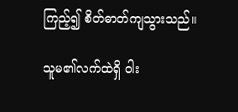ကြည့်၍ စိတ်ဓာတ်ကျသွားသည်။

သူမ၏လက်ထဲရှိ ဝါး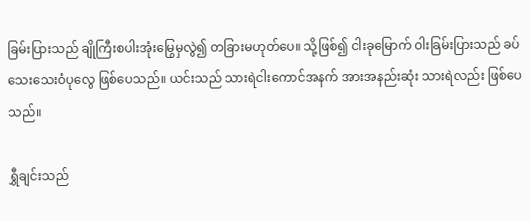ခြမ်းပြားသည် ချိုကြီးစပါးအုံးမြွေမှလွဲ၍ တခြားမဟုတ်ပေ။ သို့ဖြစ်၍ ငါးခုမြောက် ဝါးခြမ်းပြားသည် ခပ်သေးသေးဝံပုလွေ ဖြစ်ပေသည်။ ယင်းသည် သားရဲငါးကောင်အနက် အားအနည်းဆုံး သားရဲလည်း ဖြစ်ပေသည်။

ရွှီချင်းသည်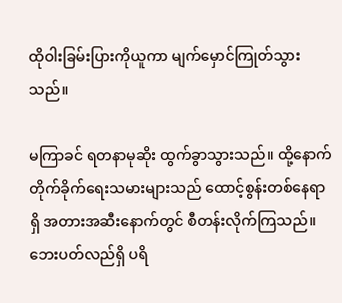ထိုဝါးခြမ်းပြားကိုယူကာ မျက်မှောင်ကြုတ်သွားသည်။

မကြာခင် ရတနာမုဆိုး ထွက်ခွာသွားသည်။ ထို့နောက် တိုက်ခိုက်ရေးသမားများသည် ထောင့်စွန်းတစ်နေရာရှိ အတားအဆီးနောက်တွင် စီတန်းလိုက်ကြသည်။ ဘေးပတ်လည်ရှိ ပရိ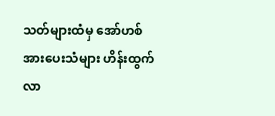သတ်များထံမှ အော်ဟစ်အားပေးသံများ ဟိန်းထွက်လာ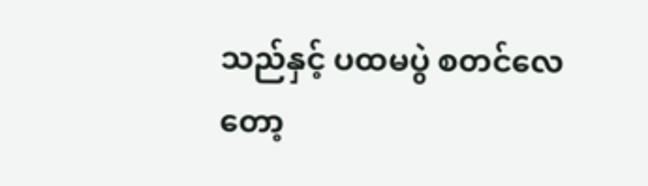သည်နှင့် ပထမပွဲ စတင်လေတော့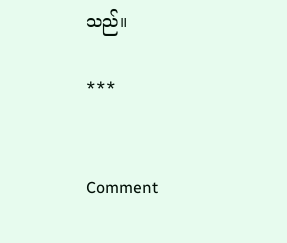သည်။

***


Comment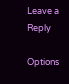Leave a Reply

Options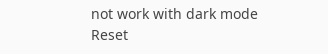not work with dark mode
Reset